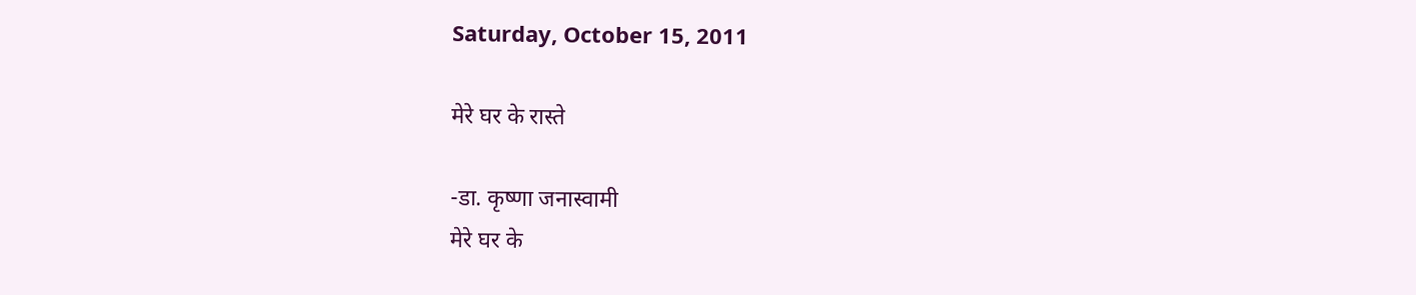Saturday, October 15, 2011

मेरे घर के रास्ते

-डा. कृष्णा जनास्वामी
मेरे घर के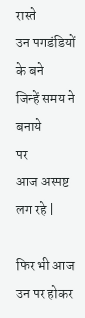रास्ते
उन पगडंडियों के बने
जिन्हें समय ने बनाये
पर
आज अस्पष्ट लग रहे |

फिर भी आज
उन पर होकर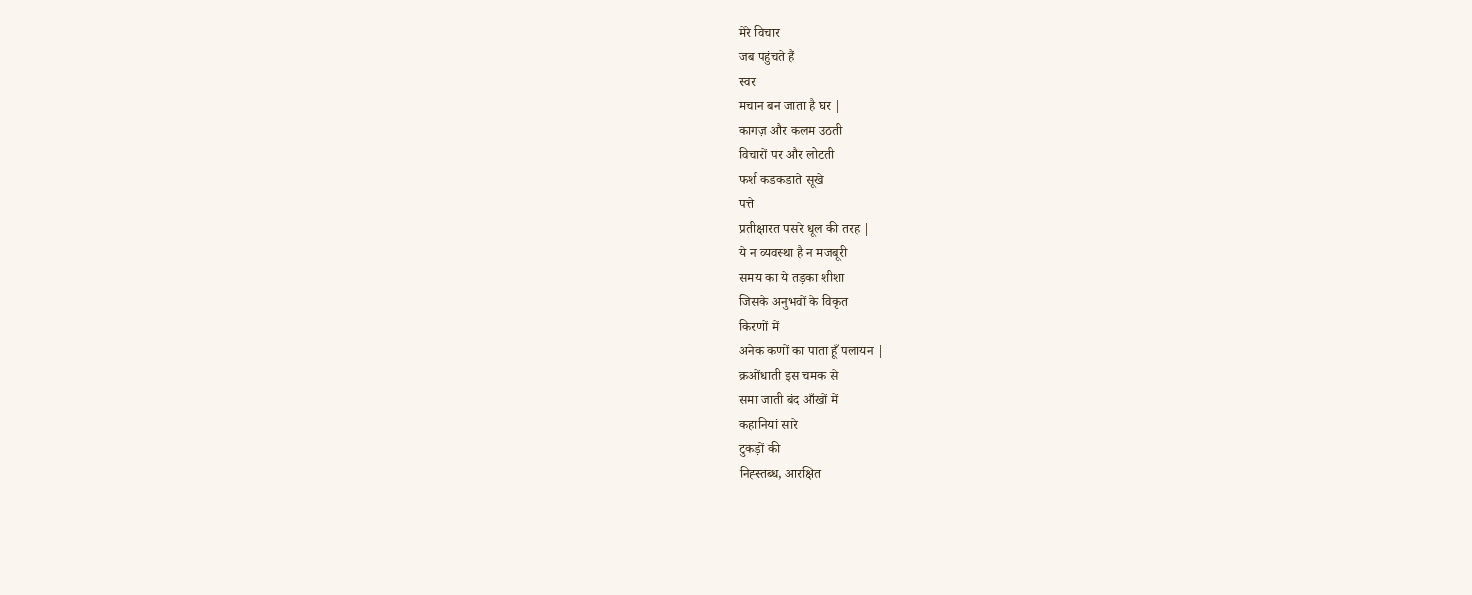मेरे विचार
जब पहुंचते हैं
स्वर
मचान बन जाता है घर |
कागज़ और कलम उठती
विचारों पर और लोटती
फर्श कडकडाते सूखे
पत्ते
प्रतीक्षारत पसरे धूल की तरह |
ये न व्यवस्था है न मजबूरी
समय का ये तड़का शीशा
जिसके अनुभवों के विकृत
किरणों में
अनेक कणों का पाता हूँ पलायन |
क्रओंधाती इस चमक से
समा जाती बंद आँखों में
कहानियां सारे
टुकड़ों की
निह्स्तब्ध, आरक्षित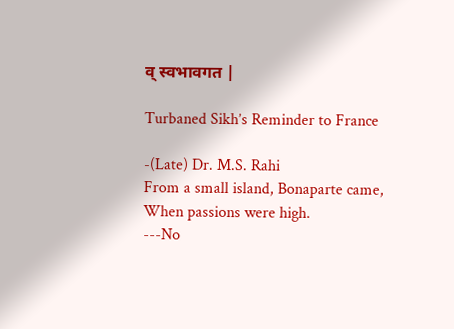व् स्वभावगत |

Turbaned Sikh’s Reminder to France

-(Late) Dr. M.S. Rahi
From a small island, Bonaparte came,
When passions were high.
---No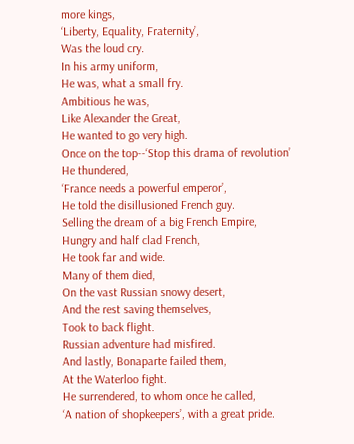more kings,
‘Liberty, Equality, Fraternity’,
Was the loud cry.
In his army uniform,
He was, what a small fry.
Ambitious he was,
Like Alexander the Great,
He wanted to go very high.
Once on the top--‘Stop this drama of revolution’
He thundered,
‘France needs a powerful emperor’,
He told the disillusioned French guy.
Selling the dream of a big French Empire,
Hungry and half clad French,
He took far and wide.
Many of them died,
On the vast Russian snowy desert,
And the rest saving themselves,
Took to back flight.
Russian adventure had misfired.
And lastly, Bonaparte failed them,
At the Waterloo fight.
He surrendered, to whom once he called,
‘A nation of shopkeepers’, with a great pride.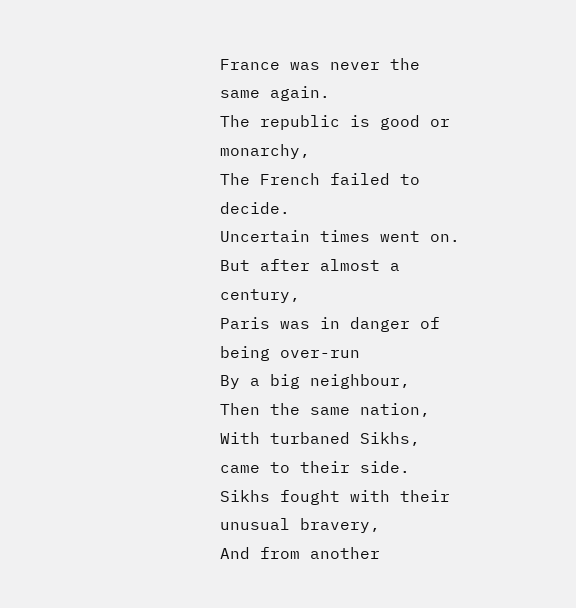France was never the same again.
The republic is good or monarchy,
The French failed to decide.
Uncertain times went on.
But after almost a century,
Paris was in danger of being over-run
By a big neighbour,
Then the same nation,
With turbaned Sikhs, came to their side.
Sikhs fought with their unusual bravery,
And from another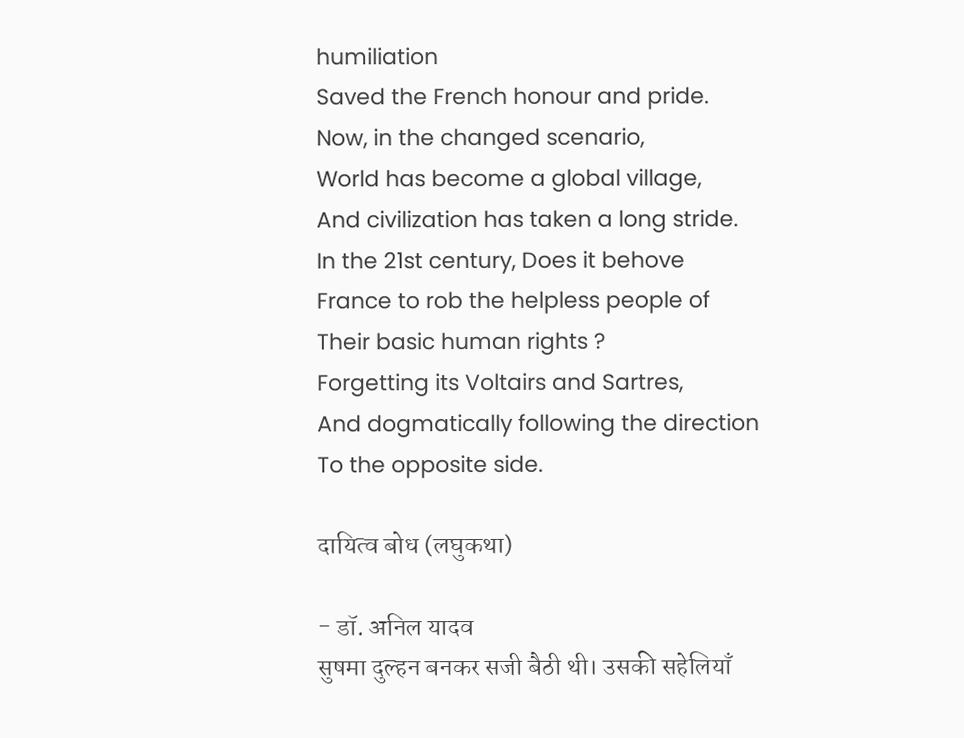humiliation
Saved the French honour and pride.
Now, in the changed scenario,
World has become a global village,
And civilization has taken a long stride.
In the 21st century, Does it behove
France to rob the helpless people of
Their basic human rights ?
Forgetting its Voltairs and Sartres,
And dogmatically following the direction
To the opposite side.

दायित्व बोध (लघुकथा)

- डॉ. अनिल यादव
सुषमा दुल्हन बनकर सजी बैठी थी। उसकी सहेलियाँ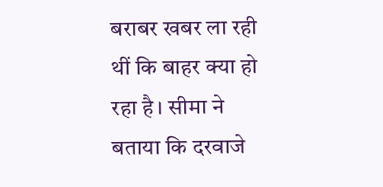बराबर खबर ला रही थीं कि बाहर क्या हो रहा है। सीमा ने बताया कि दरवाजे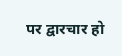पर द्वारचार हो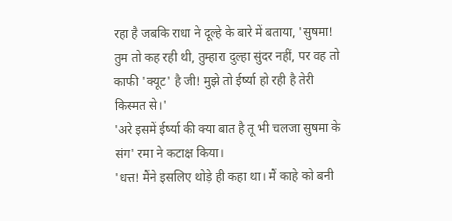रहा है जबकि राधा ने दूल्हे के बारे में बताया, 'सुषमा! तुम तो कह रही थी, तुम्हारा दुल्हा सुंदर नहीं, पर वह तो काफी 'क्यूट' है जी! मुझे तो ईर्ष्या हो रही है तेरी किस्मत से।'
'अरे इसमें ईर्ष्या की क्या बात है तू भी चलजा सुषमा के संग' रमा ने कटाक्ष किया।
'धत्त! मैंने इसलिए थोड़े ही कहा था। मैं काहे को बनी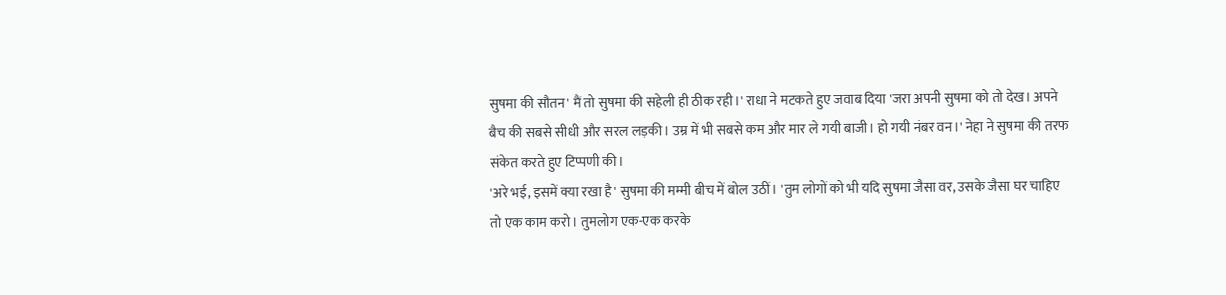सुषमा की सौतन' मैं तो सुषमा की सहेली ही ठीक रही।' राधा ने मटकते हुए जवाब दिया 'जरा अपनी सुषमा को तो देख। अपने बैच की सबसे सीधी और सरल लड़की। उम्र में भी सबसे कम और मार ले गयी बाजी। हो गयी नंबर वन।' नेहा ने सुषमा की तरफ संकेत करते हुए टिप्पणी की।
'अरे भई, इसमें क्या रखा है' सुषमा की मम्मी बीच में बोल उठीं। 'तुम लोगों को भी यदि सुषमा जैसा वर, उसके जैसा घर चाहिए तो एक काम करो। तुमलोग एक-एक करके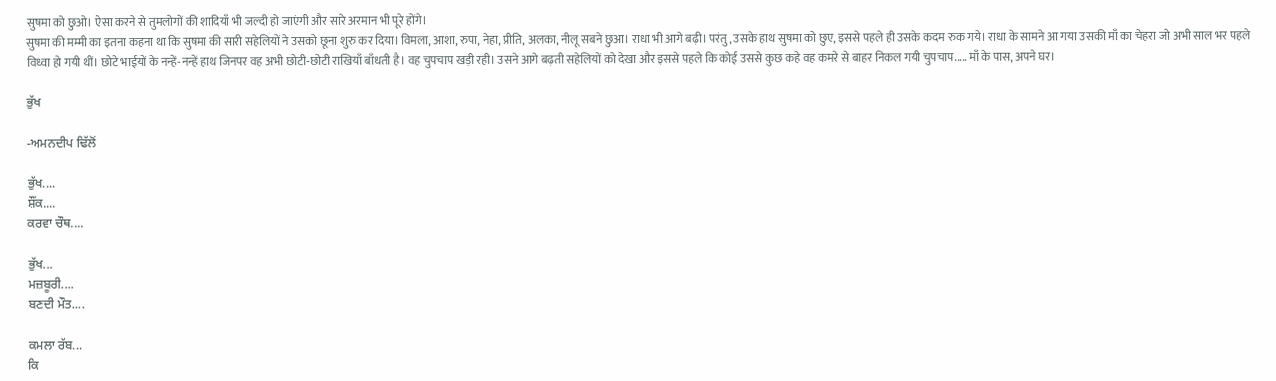सुषमा को छुओ। ऐसा करने से तुमलोगों की शादियाँ भी जल्दी हो जाएंगी और सारे अरमान भी पूरे होंगे।
सुषमा की मम्मी का इतना कहना था कि सुषमा की सारी सहेलियों ने उसको छूना शुरु कर दिया। विमला, आशा, रुपा, नेहा, प्रीति, अलका, नीलू सबने छुआ। राधा भी आगे बढ़ी। परंतु, उसके हाथ सुषमा को छुए, इससे पहले ही उसके कदम रुक गये। राधा के सामने आ गया उसकी माँ का चेहरा जो अभी साल भर पहले विध्वा हो गयी थीं। छोटे भाईयों के नन्हें-नन्हें हाथ जिनपर वह अभी छोटी-छोटी राखियाँ बाँधती है। वह चुपचाप खड़ी रही। उसने आगे बढ़ती सहेलियों को देखा और इससे पहले कि कोई उससे कुछ कहे वह कमरे से बाहर निकल गयी चुपचाप..... माँ के पास, अपने घर।

ਭੁੱਖ

-ਅਮਨਦੀਪ ਢਿੱਲੋਂ

ਭੁੱਖ....
ਸ਼ੌਂਕ....
ਕਰਵਾ ਚੌਥ....

ਭੁੱਖ...
ਮਜ਼ਬੂਰੀ....
ਬਣਦੀ ਮੌਤ....

ਕਮਲਾ ਰੱਬ...
ਕਿ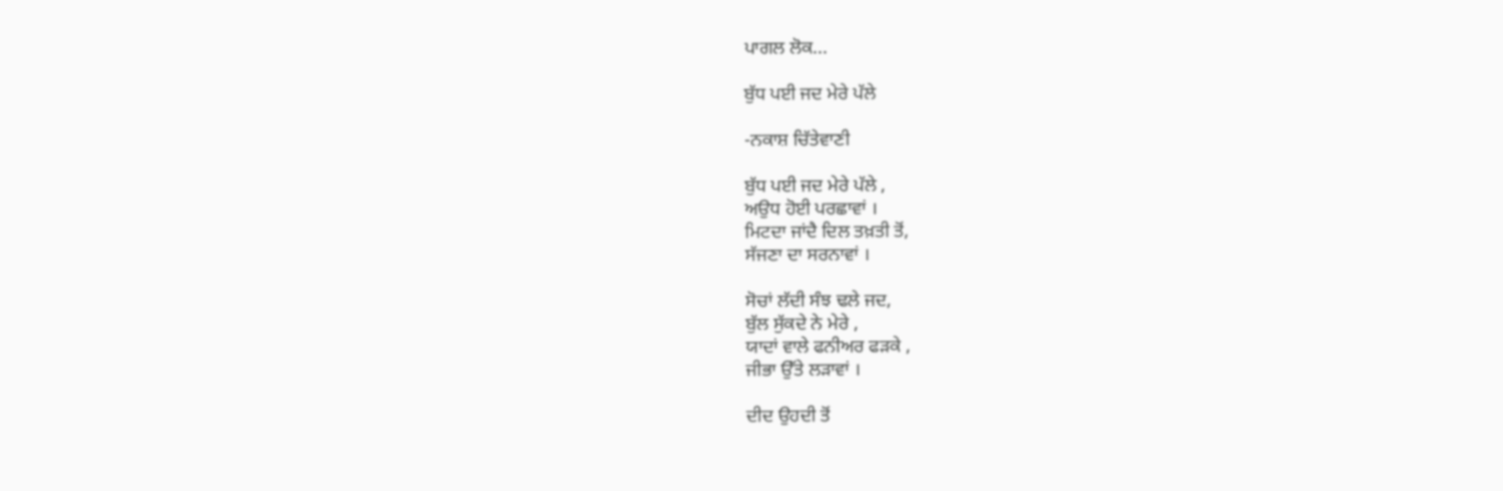ਪਾਗਲ ਲੋਕ...

ਬੁੱਧ ਪਈ ਜਦ ਮੇਰੇ ਪੱਲੇ

-ਨਕਾਸ਼ ਚਿੱਤੇਵਾਣੀ

ਬੁੱਧ ਪਈ ਜਦ ਮੇਰੇ ਪੱਲੇ ,
ਅਉਧ ਹੋਈ ਪਰਛਾਵਾਂ ।
ਮਿਟਦਾ ਜਾਂਦੈ ਦਿਲ ਤਖ਼ਤੀ ਤੋਂ,
ਸੱਜਣਾ ਦਾ ਸਰਨਾਵਾਂ ।

ਸੋਚਾਂ ਲੱਦੀ ਸੰਝ ਢਲੇ ਜਦ,
ਬੁੱਲ ਸੁੱਕਦੇ ਨੇ ਮੇਰੇ ,
ਯਾਦਾਂ ਵਾਲੇ ਫਨੀਅਰ ਫੜਕੇ ,
ਜੀਭਾ ਉੱਤੇ ਲੜਾਵਾਂ ।

ਦੀਦ ਉਹਦੀ ਤੋਂ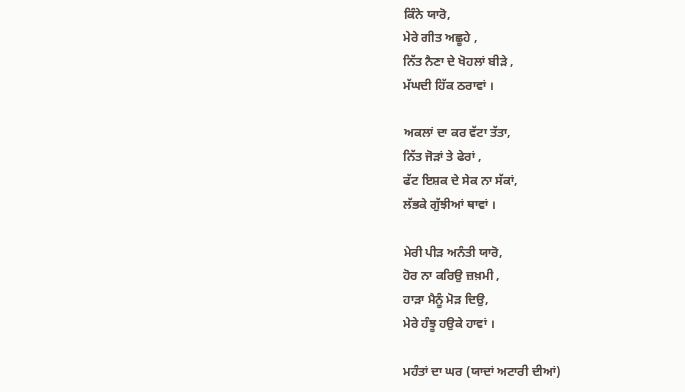ਕਿੰਨੇ ਯਾਰੋ,
ਮੇਰੇ ਗੀਤ ਅਛੂਹੇ ,
ਨਿੱਤ ਨੈਣਾ ਦੇ ਖੋਹਲਾਂ ਬੀੜੇ ,
ਮੱਘਦੀ ਹਿੱਕ ਠਰਾਵਾਂ ।

ਅਕਲਾਂ ਦਾ ਕਰ ਵੱਟਾ ਤੱਤਾ,
ਨਿੱਤ ਜੋੜਾਂ ਤੇ ਫੇਰਾਂ ,
ਫੱਟ ਇਸ਼ਕ ਦੇ ਸੇਕ ਨਾ ਸੱਕਾਂ,
ਲੱਭਕੇ ਗੁੱਝੀਆਂ ਥਾਵਾਂ ।

ਮੇਰੀ ਪੀੜ ਅਨੰਤੀ ਯਾਰੋ,
ਹੋਰ ਨਾ ਕਰਿਉ ਜ਼ਖ਼ਮੀ ,
ਹਾੜਾ ਮੈਨੂੰ ਮੋੜ ਦਿਉ,
ਮੇਰੇ ਹੰਝੂ ਹਉਕੇ ਹਾਵਾਂ ।

ਮਹੰਤਾਂ ਦਾ ਘਰ (ਯਾਦਾਂ ਅਟਾਰੀ ਦੀਆਂ)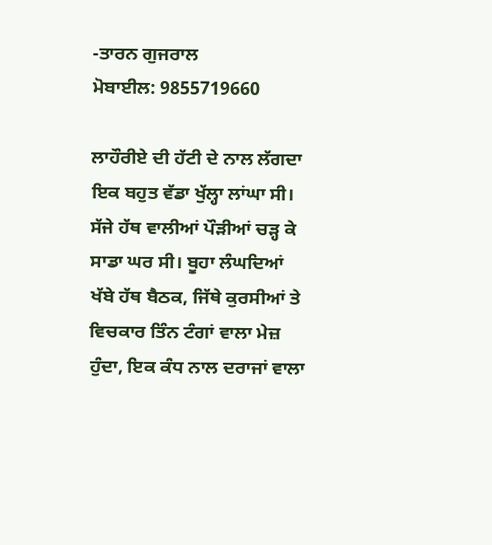-ਤਾਰਨ ਗੁਜਰਾਲ
ਮੋਬਾਈਲ: 9855719660

ਲਾਹੌਰੀਏ ਦੀ ਹੱਟੀ ਦੇ ਨਾਲ ਲੱਗਦਾ ਇਕ ਬਹੁਤ ਵੱਡਾ ਖੁੱਲ੍ਹਾ ਲਾਂਘਾ ਸੀ। ਸੱਜੇ ਹੱਥ ਵਾਲੀਆਂ ਪੌੜੀਆਂ ਚੜ੍ਹ ਕੇ ਸਾਡਾ ਘਰ ਸੀ। ਬੂਹਾ ਲੰਘਦਿਆਂ ਖੱਬੇ ਹੱਥ ਬੈਠਕ, ਜਿੱਥੇ ਕੁਰਸੀਆਂ ਤੇ ਵਿਚਕਾਰ ਤਿੰਨ ਟੰਗਾਂ ਵਾਲਾ ਮੇਜ਼ ਹੁੰਦਾ, ਇਕ ਕੰਧ ਨਾਲ ਦਰਾਜਾਂ ਵਾਲਾ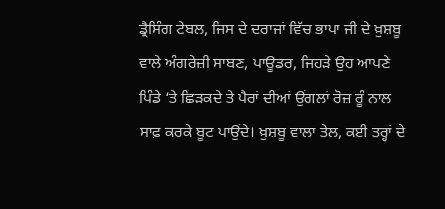ਡ੍ਰੈਸਿੰਗ ਟੇਬਲ, ਜਿਸ ਦੇ ਦਰਾਜਾਂ ਵਿੱਚ ਭਾਪਾ ਜੀ ਦੇ ਖ਼ੁਸ਼ਬੂ ਵਾਲੇ ਅੰਗਰੇਜ਼ੀ ਸਾਬਣ, ਪਾਊਡਰ, ਜਿਹੜੇ ਉਹ ਆਪਣੇ ਪਿੰਡੇ ‘ਤੇ ਛਿੜਕਦੇ ਤੇ ਪੈਰਾਂ ਦੀਆਂ ਉਂਗਲਾਂ ਰੋਜ਼ ਰੂੰ ਨਾਲ ਸਾਫ਼ ਕਰਕੇ ਬੂਟ ਪਾਉਂਦੇ। ਖ਼ੁਸ਼ਬੂ ਵਾਲਾ ਤੇਲ, ਕਈ ਤਰ੍ਹਾਂ ਦੇ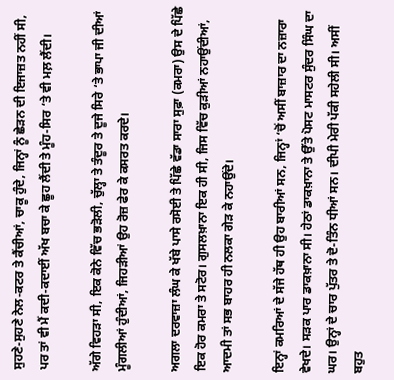ਸੁਹਣੇ-ਸੁਹਣੇ ਨੇਲ-ਕਟਰ ਤੇ ਕੈਂਚੀਆਂ, ਚਾਕੂ ਹੁੰਦੇ, ਜਿਨ੍ਹਾਂ ਨੂੰ ਛੇੜਨ ਦੀ ਇਜਾਜ਼ਤ ਨਹੀਂ ਸੀ, ਪਰ ਤਾਂ ਵੀ ਮੈਂ ਕਦੀ-ਕਦਾਈਂ ਅੱਖ ਬਚਾ ਕੇ ਛੂਹ ਲੈਂਦੀ ਤੇ ਮੂੰਹ-ਸਿਰ ‘ਤੇ ਵੀ ਮਲ਼ ਲੈਂਦੀ।

ਅੱਗੇ ਵਿਹੜਾ ਸੀ, ਇਕ ਕੋਨੇ ਵਿੱਚ ਭੜੋਲੀ, ਚੁੱਲ੍ਹਾ ਤੇ ਤੰਦੂਰ ਤੇ ਦੂਜੇ ਸਿਰੇ ‘ਤੇ ਭਾਪਾ ਜੀ ਦੀਆਂ ਮੂੰਗਲੀਆਂ ਹੁੰਦੀਆਂ, ਜਿਹੜੀਆਂ ਉਹ ਰੋਜ਼ ਫੇਰ ਕੇ ਕਸਰਤ ਕਰਦੇ।

ਅਗਲਾ ਦਰਵਾਜ਼ਾ ਲੰਘ ਕੇ ਖੱਬੇ ਪਾਸੇ ਰਸੋਈ ਤੇ ਪਿੱਛੇ ਵੱਡਾ ਸਾਰਾ ਸੁਫ਼ਾ (ਕਮਰਾ) ਉਸ ਦੇ ਪਿੱਛੇ ਇਕ ਹੋਰ ਕਮਰਾ ਤੇ ਸਟੋਰ। ਗੁਸਲਖ਼ਾਨਾ ਇਕ ਹੀ ਸੀ, ਜਿਸ ਵਿੱਚ ਕੁੜੀਆਂ ਨਹਾਉਂਦੀਆਂ, ਆਦਮੀ ਤਾਂ ਸਭ ਬਾਹਰ ਹੀ ਨਲਕਾ ਗੇੜ ਕੇ ਨਹਾਉਂਦੇ।

ਇਨ੍ਹਾਂ ਕਮਰਿਆਂ ਦੇ ਸੱਜੇ ਹੱਥ ਹੀ ਉਹ ਬਾਰੀਆਂ ਸਨ, ਜਿਨ੍ਹਾਂ ‘ਚੋਂ ਅਸੀਂ ਬਾਜ਼ਾਰ ਦਾ ਨਜ਼ਾਰਾ ਵੇਖਦੇ। ਸੜਕ ਪਾਰ ਡਾਕਖ਼ਾਨਾ ਸੀ। ਹੇਠਾਂ ਡਾਕਖ਼ਾਨਾ ਤੇ ਉੱਤੇ ਪੋਸਟ ਮਾਸਟਰ ਸੁੰਦਰ ਸਿੰਘ ਦਾ ਘਰ। ਉਨ੍ਹਾਂ ਦੇ ਚਾਰ ਪੁੱਤਰ ਤੇ ਦੋ-ਤਿੰਨ ਧੀਆਂ ਸਨ। ਦੀਪੀ ਮੇਰੀ ਪੱਕੀ ਸਹੇਲੀ ਸੀ। ਅਸੀਂ ਬਹੁਤ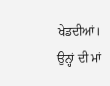ਖੇਡਦੀਆਂ। ਉਨ੍ਹਾਂ ਦੀ ਮਾਂ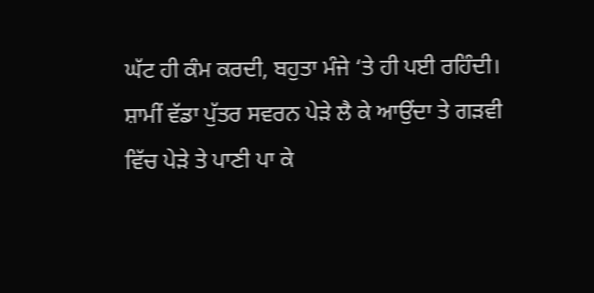ਘੱਟ ਹੀ ਕੰਮ ਕਰਦੀ, ਬਹੁਤਾ ਮੰਜੇ ‘ਤੇ ਹੀ ਪਈ ਰਹਿੰਦੀ। ਸ਼ਾਮੀਂ ਵੱਡਾ ਪੁੱਤਰ ਸਵਰਨ ਪੇੜੇ ਲੈ ਕੇ ਆਉਂਦਾ ਤੇ ਗੜਵੀ ਵਿੱਚ ਪੇੜੇ ਤੇ ਪਾਣੀ ਪਾ ਕੇ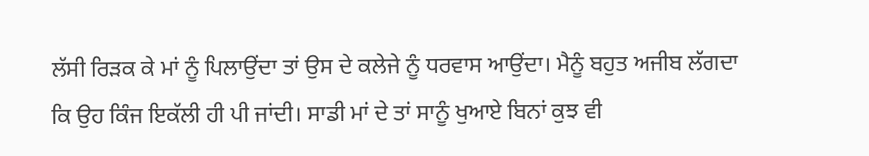ਲੱਸੀ ਰਿੜਕ ਕੇ ਮਾਂ ਨੂੰ ਪਿਲਾਉਂਦਾ ਤਾਂ ਉਸ ਦੇ ਕਲੇਜੇ ਨੂੰ ਧਰਵਾਸ ਆਉਂਦਾ। ਮੈਨੂੰ ਬਹੁਤ ਅਜੀਬ ਲੱਗਦਾ ਕਿ ਉਹ ਕਿੰਜ ਇਕੱਲੀ ਹੀ ਪੀ ਜਾਂਦੀ। ਸਾਡੀ ਮਾਂ ਦੇ ਤਾਂ ਸਾਨੂੰ ਖੁਆਏ ਬਿਨਾਂ ਕੁਝ ਵੀ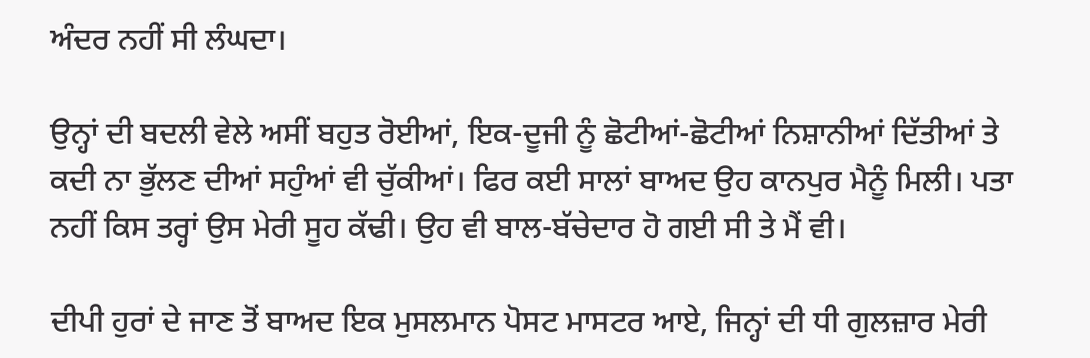ਅੰਦਰ ਨਹੀਂ ਸੀ ਲੰਘਦਾ।

ਉਨ੍ਹਾਂ ਦੀ ਬਦਲੀ ਵੇਲੇ ਅਸੀਂ ਬਹੁਤ ਰੋਈਆਂ, ਇਕ-ਦੂਜੀ ਨੂੰ ਛੋਟੀਆਂ-ਛੋਟੀਆਂ ਨਿਸ਼ਾਨੀਆਂ ਦਿੱਤੀਆਂ ਤੇ ਕਦੀ ਨਾ ਭੁੱਲਣ ਦੀਆਂ ਸਹੁੰਆਂ ਵੀ ਚੁੱਕੀਆਂ। ਫਿਰ ਕਈ ਸਾਲਾਂ ਬਾਅਦ ਉਹ ਕਾਨਪੁਰ ਮੈਨੂੰ ਮਿਲੀ। ਪਤਾ ਨਹੀਂ ਕਿਸ ਤਰ੍ਹਾਂ ਉਸ ਮੇਰੀ ਸੂਹ ਕੱਢੀ। ਉਹ ਵੀ ਬਾਲ-ਬੱਚੇਦਾਰ ਹੋ ਗਈ ਸੀ ਤੇ ਮੈਂ ਵੀ।

ਦੀਪੀ ਹੁਰਾਂ ਦੇ ਜਾਣ ਤੋਂ ਬਾਅਦ ਇਕ ਮੁਸਲਮਾਨ ਪੋਸਟ ਮਾਸਟਰ ਆਏ, ਜਿਨ੍ਹਾਂ ਦੀ ਧੀ ਗੁਲਜ਼ਾਰ ਮੇਰੀ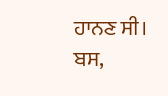ਹਾਨਣ ਸੀ। ਬਸ,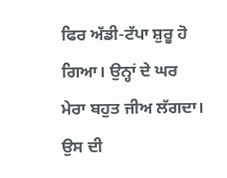ਫਿਰ ਅੱਡੀ-ਟੱਪਾ ਸ਼ੁਰੂ ਹੋ ਗਿਆ। ਉਨ੍ਹਾਂ ਦੇ ਘਰ ਮੇਰਾ ਬਹੁਤ ਜੀਅ ਲੱਗਦਾ। ਉਸ ਦੀ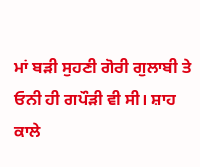ਮਾਂ ਬੜੀ ਸੁਹਣੀ ਗੋਰੀ ਗੁਲਾਬੀ ਤੇ ਓਨੀ ਹੀ ਗਪੌੜੀ ਵੀ ਸੀ। ਸ਼ਾਹ ਕਾਲੇ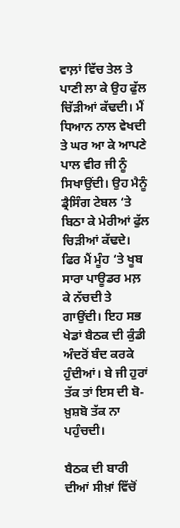ਵਾਲ਼ਾਂ ਵਿੱਚ ਤੇਲ ਤੇ ਪਾਣੀ ਲਾ ਕੇ ਉਹ ਫੁੱਲ ਚਿੱੜੀਆਂ ਕੱਢਦੀ। ਮੈਂ ਧਿਆਨ ਨਾਲ ਵੇਖਦੀ ਤੇ ਘਰ ਆ ਕੇ ਆਪਣੇ ਪਾਲ ਵੀਰ ਜੀ ਨੂੰ ਸਿਖਾਉਂਦੀ। ਉਹ ਮੈਨੂੰ ਡ੍ਰੈਸਿੰਗ ਟੇਬਲ ‘ਤੇ ਬਿਠਾ ਕੇ ਮੇਰੀਆਂ ਫੁੱਲ ਚਿੜੀਆਂ ਕੱਢਦੇ। ਫਿਰ ਮੈਂ ਮੂੰਹ ‘ਤੇ ਖੂਬ ਸਾਰਾ ਪਾਊਡਰ ਮਲ਼ ਕੇ ਨੱਚਦੀ ਤੇ ਗਾਉਂਦੀ। ਇਹ ਸਭ ਖੇਡਾਂ ਬੈਠਕ ਦੀ ਕੁੰਡੀ ਅੰਦਰੋਂ ਬੰਦ ਕਰਕੇ ਹੁੰਦੀਆਂ। ਬੇ ਜੀ ਹੁਰਾਂ ਤੱਕ ਤਾਂ ਇਸ ਦੀ ਬੋ-ਖ਼ੁਸ਼ਬੋ ਤੱਕ ਨਾ ਪਹੁੰਚਦੀ।

ਬੈਠਕ ਦੀ ਬਾਰੀ ਦੀਆਂ ਸੀਖ਼ਾਂ ਵਿੱਚੋਂ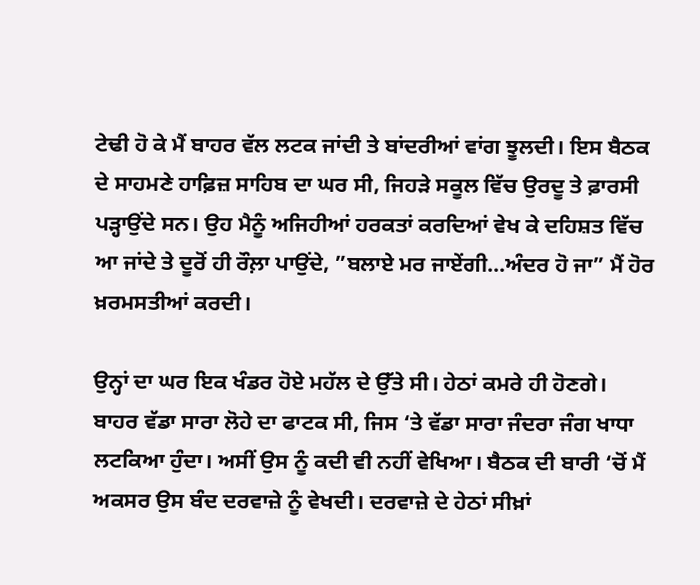ਟੇਢੀ ਹੋ ਕੇ ਮੈਂ ਬਾਹਰ ਵੱਲ ਲਟਕ ਜਾਂਦੀ ਤੇ ਬਾਂਦਰੀਆਂ ਵਾਂਗ ਝੂਲਦੀ। ਇਸ ਬੈਠਕ ਦੇ ਸਾਹਮਣੇ ਹਾਫ਼ਿਜ਼ ਸਾਹਿਬ ਦਾ ਘਰ ਸੀ, ਜਿਹੜੇ ਸਕੂਲ ਵਿੱਚ ਉਰਦੂ ਤੇ ਫ਼ਾਰਸੀ ਪੜ੍ਹਾਉਂਦੇ ਸਨ। ਉਹ ਮੈਨੂੰ ਅਜਿਹੀਆਂ ਹਰਕਤਾਂ ਕਰਦਿਆਂ ਵੇਖ ਕੇ ਦਹਿਸ਼ਤ ਵਿੱਚ ਆ ਜਾਂਦੇ ਤੇ ਦੂਰੋਂ ਹੀ ਰੌਲ਼ਾ ਪਾਉਂਦੇ, ”ਬਲਾਏ ਮਰ ਜਾਏਂਗੀ…ਅੰਦਰ ਹੋ ਜਾ” ਮੈਂ ਹੋਰ ਖ਼ਰਮਸਤੀਆਂ ਕਰਦੀ।

ਉਨ੍ਹਾਂ ਦਾ ਘਰ ਇਕ ਖੰਡਰ ਹੋਏ ਮਹੱਲ ਦੇ ਉੱਤੇ ਸੀ। ਹੇਠਾਂ ਕਮਰੇ ਹੀ ਹੋਣਗੇ। ਬਾਹਰ ਵੱਡਾ ਸਾਰਾ ਲੋਹੇ ਦਾ ਫਾਟਕ ਸੀ, ਜਿਸ ‘ਤੇ ਵੱਡਾ ਸਾਰਾ ਜੰਦਰਾ ਜੰਗ ਖਾਧਾ ਲਟਕਿਆ ਹੁੰਦਾ। ਅਸੀਂ ਉਸ ਨੂੰ ਕਦੀ ਵੀ ਨਹੀਂ ਵੇਖਿਆ। ਬੈਠਕ ਦੀ ਬਾਰੀ ‘ਚੋਂ ਮੈਂ ਅਕਸਰ ਉਸ ਬੰਦ ਦਰਵਾਜ਼ੇ ਨੂੰ ਵੇਖਦੀ। ਦਰਵਾਜ਼ੇ ਦੇ ਹੇਠਾਂ ਸੀਖ਼ਾਂ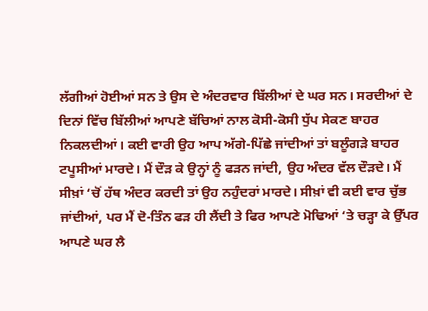ਲੱਗੀਆਂ ਹੋਈਆਂ ਸਨ ਤੇ ਉਸ ਦੇ ਅੰਦਰਵਾਰ ਬਿੱਲੀਆਂ ਦੇ ਘਰ ਸਨ। ਸਰਦੀਆਂ ਦੇ ਦਿਨਾਂ ਵਿੱਚ ਬਿੱਲੀਆਂ ਆਪਣੇ ਬੱਚਿਆਂ ਨਾਲ ਕੋਸੀ-ਕੋਸੀ ਧੁੱਪ ਸੇਕਣ ਬਾਹਰ ਨਿਕਲਦੀਆਂ। ਕਈ ਵਾਰੀ ਉਹ ਆਪ ਅੱਗੇ-ਪਿੱਛੇ ਜਾਂਦੀਆਂ ਤਾਂ ਬਲੂੰਗੜੇ ਬਾਹਰ ਟਪੂਸੀਆਂ ਮਾਰਦੇ। ਮੈਂ ਦੌੜ ਕੇ ਉਨ੍ਹਾਂ ਨੂੰ ਫੜਨ ਜਾਂਦੀ, ਉਹ ਅੰਦਰ ਵੱਲ ਦੌੜਦੇ। ਮੈਂ ਸੀਖ਼ਾਂ ‘ਚੋਂ ਹੱਥ ਅੰਦਰ ਕਰਦੀ ਤਾਂ ਉਹ ਨਹੁੰਦਰਾਂ ਮਾਰਦੇ। ਸੀਖ਼ਾਂ ਵੀ ਕਈ ਵਾਰ ਚੁੱਭ ਜਾਂਦੀਆਂ, ਪਰ ਮੈਂ ਦੋ-ਤਿੰਨ ਫੜ ਹੀ ਲੈਂਦੀ ਤੇ ਫਿਰ ਆਪਣੇ ਮੋਢਿਆਂ ‘ਤੇ ਚੜ੍ਹਾ ਕੇ ਉੱਪਰ ਆਪਣੇ ਘਰ ਲੈ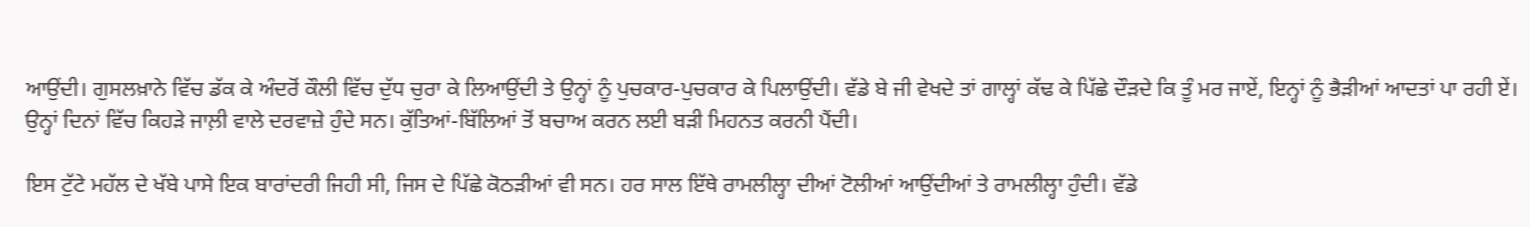ਆਉਂਦੀ। ਗੁਸਲਖ਼ਾਨੇ ਵਿੱਚ ਡੱਕ ਕੇ ਅੰਦਰੋਂ ਕੌਲੀ ਵਿੱਚ ਦੁੱਧ ਚੁਰਾ ਕੇ ਲਿਆਉਂਦੀ ਤੇ ਉਨ੍ਹਾਂ ਨੂੰ ਪੁਚਕਾਰ-ਪੁਚਕਾਰ ਕੇ ਪਿਲਾਉਂਦੀ। ਵੱਡੇ ਬੇ ਜੀ ਵੇਖਦੇ ਤਾਂ ਗਾਲ੍ਹਾਂ ਕੱਢ ਕੇ ਪਿੱਛੇ ਦੌੜਦੇ ਕਿ ਤੂੰ ਮਰ ਜਾਏਂ, ਇਨ੍ਹਾਂ ਨੂੰ ਭੈੜੀਆਂ ਆਦਤਾਂ ਪਾ ਰਹੀ ਏਂ। ਉਨ੍ਹਾਂ ਦਿਨਾਂ ਵਿੱਚ ਕਿਹੜੇ ਜਾਲ਼ੀ ਵਾਲੇ ਦਰਵਾਜ਼ੇ ਹੁੰਦੇ ਸਨ। ਕੁੱਤਿਆਂ-ਬਿੱਲਿਆਂ ਤੋਂ ਬਚਾਅ ਕਰਨ ਲਈ ਬੜੀ ਮਿਹਨਤ ਕਰਨੀ ਪੈਂਦੀ।

ਇਸ ਟੁੱਟੇ ਮਹੱਲ ਦੇ ਖੱਬੇ ਪਾਸੇ ਇਕ ਬਾਰਾਂਦਰੀ ਜਿਹੀ ਸੀ, ਜਿਸ ਦੇ ਪਿੱਛੇ ਕੋਠੜੀਆਂ ਵੀ ਸਨ। ਹਰ ਸਾਲ ਇੱਥੇ ਰਾਮਲੀਲ੍ਹਾ ਦੀਆਂ ਟੋਲੀਆਂ ਆਉਂਦੀਆਂ ਤੇ ਰਾਮਲੀਲ੍ਹਾ ਹੁੰਦੀ। ਵੱਡੇ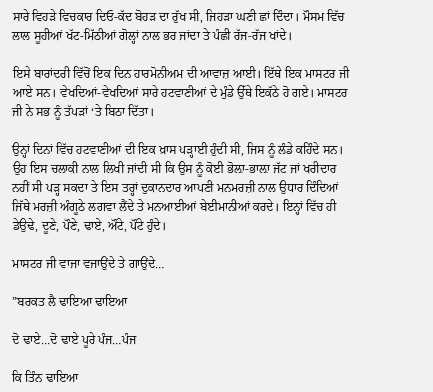ਸਾਰੇ ਵਿਹੜੇ ਵਿਚਕਾਰ ਦਿਓ-ਕੱਦ ਬੋਹੜ ਦਾ ਰੁੱਖ ਸੀ, ਜਿਹੜਾ ਘਣੀ ਛਾਂ ਦਿੰਦਾ। ਮੌਸਮ ਵਿੱਚ ਲਾਲ ਸੂਹੀਆਂ ਖੱਟ-ਮਿੱਠੀਆਂ ਗੋਲ੍ਹਾਂ ਨਾਲ ਭਰ ਜਾਂਦਾ ਤੇ ਪੰਛੀ ਰੱਜ-ਰੱਜ ਖਾਂਦੇ।

ਇਸੇ ਬਾਰਾਂਦਰੀ ਵਿੱਚੋਂ ਇਕ ਦਿਨ ਹਾਰਮੋਨੀਅਮ ਦੀ ਆਵਾਜ਼ ਆਈ। ਇੱਥੇ ਇਕ ਮਾਸਟਰ ਜੀ ਆਏ ਸਨ। ਵੇਖਦਿਆਂ-ਵੇਖਦਿਆਂ ਸਾਰੇ ਹਟਵਾਣੀਆਂ ਦੇ ਮੁੰਡੇ ਉੱਥੇ ਇਕੱਠੇ ਹੋ ਗਏ। ਮਾਸਟਰ ਜੀ ਨੇ ਸਭ ਨੂੰ ਤੱਪੜਾਂ ‘ਤੇ ਬਿਠਾ ਦਿੱਤਾ।

ਉਨ੍ਹਾਂ ਦਿਨਾਂ ਵਿੱਚ ਹਟਵਾਣੀਆਂ ਦੀ ਇਕ ਖ਼ਾਸ ਪੜ੍ਹਾਈ ਹੁੰਦੀ ਸੀ, ਜਿਸ ਨੂੰ ਲੰਡੇ ਕਹਿੰਦੇ ਸਨ। ਉਹ ਇਸ ਚਲਾਕੀ ਨਾਲ ਲਿਖੀ ਜਾਂਦੀ ਸੀ ਕਿ ਉਸ ਨੂੰ ਕੋਈ ਭੋਲ਼ਾ-ਭਾਲ਼ਾ ਜੱਟ ਜਾਂ ਖਰੀਦਾਰ ਨਹੀਂ ਸੀ ਪੜ੍ਹ ਸਕਦਾ ਤੇ ਇਸ ਤਰ੍ਹਾਂ ਦੁਕਾਨਦਾਰ ਆਪਣੀ ਮਨਮਰਜ਼ੀ ਨਾਲ ਉਧਾਰ ਦਿੰਦਿਆਂ ਜਿੱਥੇ ਮਰਜ਼ੀ ਅੰਗੂਠੇ ਲਗਵਾ ਲੈਂਦੇ ਤੇ ਮਨਆਈਆਂ ਬੇਈਮਾਨੀਆਂ ਕਰਦੇ। ਇਨ੍ਹਾਂ ਵਿੱਚ ਹੀ ਡੇਉਢੇ, ਦੂਣੇ, ਪੌਣੇ, ਢਾਏ, ਔਂਟੇ, ਪੌਂਟੇ ਹੁੰਦੇ।

ਮਾਸਟਰ ਜੀ ਵਾਜਾ ਵਜਾਉਂਦੇ ਤੇ ਗਾਉਂਦੇ…

”ਬਰਕਤ ਲੈ ਢਾਇਆ ਢਾਇਆ

ਦੋ ਢਾਏ…ਦੋ ਢਾਏ ਪੂਰੇ ਪੰਜ…ਪੰਜ

ਕਿ ਤਿੰਨ ਢਾਇਆ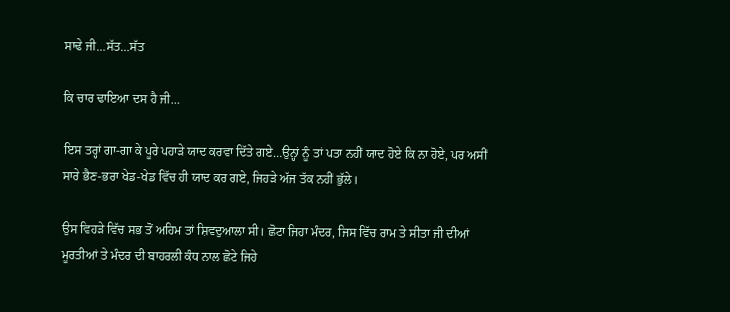ਸਾਢੇ ਜੀ…ਸੱਤ…ਸੱਤ

ਕਿ ਚਾਰ ਢਾਇਆ ਦਸ ਹੈ ਜੀ…

ਇਸ ਤਰ੍ਹਾਂ ਗਾ-ਗਾ ਕੇ ਪੂਰੇ ਪਹਾੜੇ ਯਾਦ ਕਰਵਾ ਦਿੱਤੇ ਗਏ…ਉਨ੍ਹਾਂ ਨੂੰ ਤਾਂ ਪਤਾ ਨਹੀਂ ਯਾਦ ਹੋਏ ਕਿ ਨਾ ਹੋਏ, ਪਰ ਅਸੀਂ ਸਾਰੇ ਭੈਣ-ਭਰਾ ਖੇਡ-ਖੇਡ ਵਿੱਚ ਹੀ ਯਾਦ ਕਰ ਗਏ, ਜਿਹੜੇ ਅੱਜ ਤੱਕ ਨਹੀਂ ਭੁੱਲੇ।

ਉਸ ਵਿਹੜੇ ਵਿੱਚ ਸਭ ਤੋਂ ਅਹਿਮ ਤਾਂ ਸ਼ਿਵਦੁਆਲਾ ਸੀ। ਛੋਟਾ ਜਿਹਾ ਮੰਦਰ, ਜਿਸ ਵਿੱਚ ਰਾਮ ਤੇ ਸੀਤਾ ਜੀ ਦੀਆਂ ਮੂਰਤੀਆਂ ਤੇ ਮੰਦਰ ਦੀ ਬਾਹਰਲੀ ਕੰਧ ਨਾਲ ਛੋਟੇ ਜਿਹੇ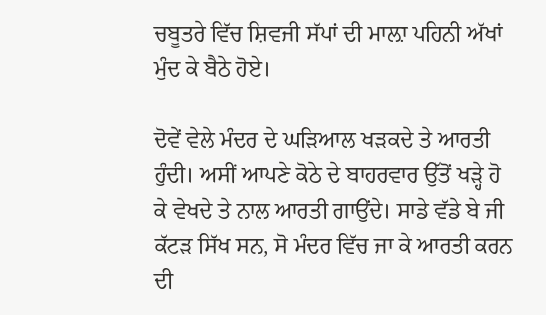ਚਬੂਤਰੇ ਵਿੱਚ ਸ਼ਿਵਜੀ ਸੱਪਾਂ ਦੀ ਮਾਲ਼ਾ ਪਹਿਨੀ ਅੱਖਾਂ ਮੁੰਦ ਕੇ ਬੈਠੇ ਹੋਏ।

ਦੋਵੇਂ ਵੇਲੇ ਮੰਦਰ ਦੇ ਘੜਿਆਲ ਖੜਕਦੇ ਤੇ ਆਰਤੀ ਹੁੰਦੀ। ਅਸੀਂ ਆਪਣੇ ਕੋਠੇ ਦੇ ਬਾਹਰਵਾਰ ਉੱਤੋਂ ਖੜ੍ਹੇ ਹੋ ਕੇ ਵੇਖਦੇ ਤੇ ਨਾਲ ਆਰਤੀ ਗਾਉਂਦੇ। ਸਾਡੇ ਵੱਡੇ ਬੇ ਜੀ ਕੱਟੜ ਸਿੱਖ ਸਨ, ਸੋ ਮੰਦਰ ਵਿੱਚ ਜਾ ਕੇ ਆਰਤੀ ਕਰਨ ਦੀ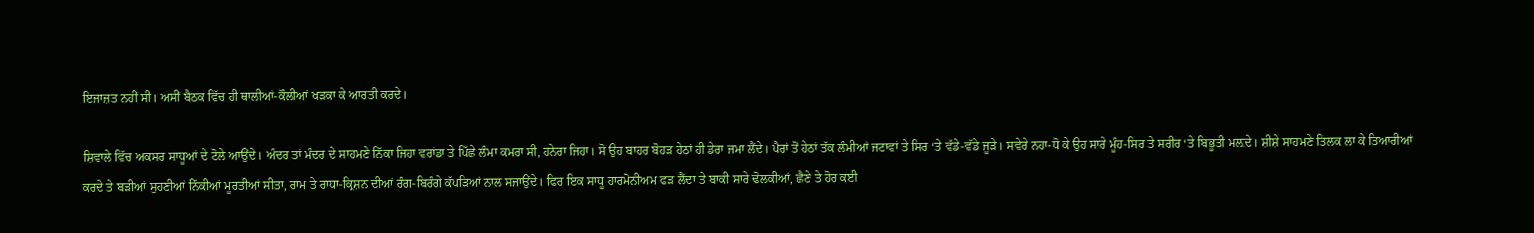ਇਜਾਜ਼ਤ ਨਹੀਂ ਸੀ। ਅਸੀਂ ਬੈਠਕ ਵਿੱਚ ਹੀ ਥਾਲੀਆਂ-ਕੌਲੀਆਂ ਖੜਕਾ ਕੇ ਆਰਤੀ ਕਰਦੇ।

ਸ਼ਿਵਾਲੇ ਵਿੱਚ ਅਕਸਰ ਸਾਧੂਆਂ ਦੇ ਟੋਲੇ ਆਉਂਦੇ। ਅੰਦਰ ਤਾਂ ਮੰਦਰ ਦੇ ਸਾਹਮਣੇ ਨਿੱਕਾ ਜਿਹਾ ਵਰਾਂਡਾ ਤੇ ਪਿੱਛੇ ਲੰਮਾ ਕਮਰਾ ਸੀ, ਹਨੇਰਾ ਜਿਹਾ। ਸੋ ਉਹ ਬਾਹਰ ਬੋਹੜ ਹੇਠਾਂ ਹੀ ਡੇਰਾ ਜਮਾ ਲੈਂਦੇ। ਪੈਰਾਂ ਤੋਂ ਹੇਠਾਂ ਤੱਕ ਲੰਮੀਆਂ ਜਟਾਵਾਂ ਤੇ ਸਿਰ ‘ਤੇ ਵੱਡੇ-ਵੱਡੇ ਜੂੜੇ। ਸਵੇਰੇ ਨਹਾ-ਧੋ ਕੇ ਉਹ ਸਾਰੇ ਮੂੰਹ-ਸਿਰ ਤੇ ਸਰੀਰ ‘ਤੇ ਬਿਭੂਤੀ ਮਲ਼ਦੇ। ਸ਼ੀਸ਼ੇ ਸਾਹਮਣੇ ਤਿਲਕ ਲਾ ਕੇ ਤਿਆਰੀਆਂ ਕਰਦੇ ਤੇ ਬੜੀਆਂ ਸੁਹਣੀਆਂ ਨਿੱਕੀਆਂ ਮੂਰਤੀਆਂ ਸੀਤਾ, ਰਾਮ ਤੇ ਰਾਧਾ-ਕ੍ਰਿਸ਼ਨ ਦੀਆਂ ਰੰਗ-ਬਿਰੰਗੇ ਕੱਪੜਿਆਂ ਨਾਲ ਸਜਾਉਂਦੇ। ਫਿਰ ਇਕ ਸਾਧੂ ਹਾਰਮੋਨੀਅਮ ਫੜ ਲੈਂਦਾ ਤੇ ਬਾਕੀ ਸਾਰੇ ਢੋਲਕੀਆਂ, ਛੈਣੇ ਤੇ ਹੋਰ ਕਈ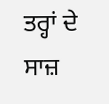ਤਰ੍ਹਾਂ ਦੇ ਸਾਜ਼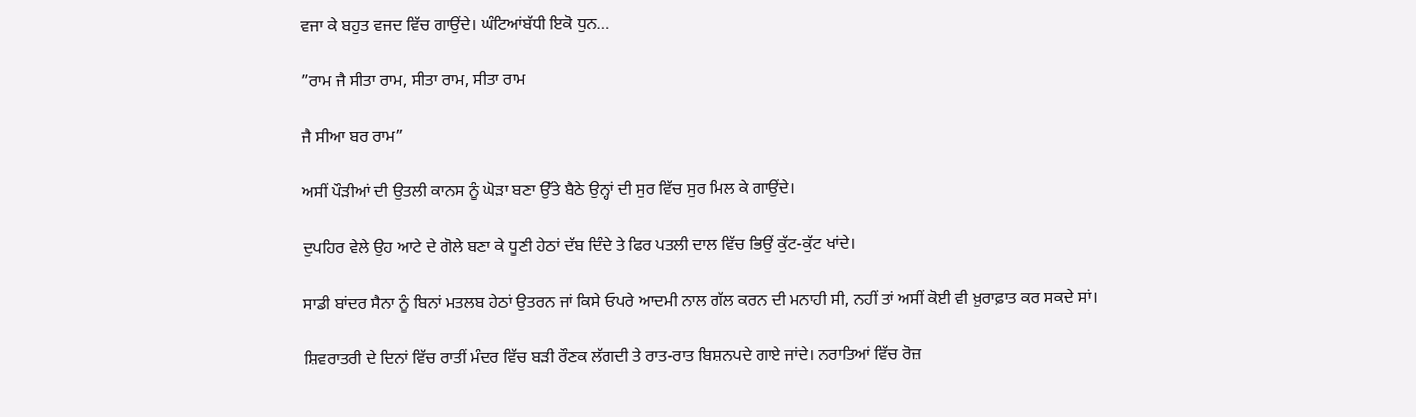ਵਜਾ ਕੇ ਬਹੁਤ ਵਜਦ ਵਿੱਚ ਗਾਉਂਦੇ। ਘੰਟਿਆਂਬੱਧੀ ਇਕੋ ਧੁਨ…

”ਰਾਮ ਜੈ ਸੀਤਾ ਰਾਮ, ਸੀਤਾ ਰਾਮ, ਸੀਤਾ ਰਾਮ

ਜੈ ਸੀਆ ਬਰ ਰਾਮ”

ਅਸੀਂ ਪੌੜੀਆਂ ਦੀ ਉਤਲੀ ਕਾਨਸ ਨੂੰ ਘੋੜਾ ਬਣਾ ਉੱਤੇ ਬੈਠੇ ਉਨ੍ਹਾਂ ਦੀ ਸੁਰ ਵਿੱਚ ਸੁਰ ਮਿਲ ਕੇ ਗਾਉਂਦੇ।

ਦੁਪਹਿਰ ਵੇਲੇ ਉਹ ਆਟੇ ਦੇ ਗੋਲੇ ਬਣਾ ਕੇ ਧੂਣੀ ਹੇਠਾਂ ਦੱਬ ਦਿੰਦੇ ਤੇ ਫਿਰ ਪਤਲੀ ਦਾਲ ਵਿੱਚ ਭਿਉਂ ਕੁੱਟ-ਕੁੱਟ ਖਾਂਦੇ।

ਸਾਡੀ ਬਾਂਦਰ ਸੈਨਾ ਨੂੰ ਬਿਨਾਂ ਮਤਲਬ ਹੇਠਾਂ ਉਤਰਨ ਜਾਂ ਕਿਸੇ ਓਪਰੇ ਆਦਮੀ ਨਾਲ ਗੱਲ ਕਰਨ ਦੀ ਮਨਾਹੀ ਸੀ, ਨਹੀਂ ਤਾਂ ਅਸੀਂ ਕੋਈ ਵੀ ਖ਼ੁਰਾਫ਼ਾਤ ਕਰ ਸਕਦੇ ਸਾਂ।

ਸ਼ਿਵਰਾਤਰੀ ਦੇ ਦਿਨਾਂ ਵਿੱਚ ਰਾਤੀਂ ਮੰਦਰ ਵਿੱਚ ਬੜੀ ਰੌਣਕ ਲੱਗਦੀ ਤੇ ਰਾਤ-ਰਾਤ ਬਿਸ਼ਨਪਦੇ ਗਾਏ ਜਾਂਦੇ। ਨਰਾਤਿਆਂ ਵਿੱਚ ਰੋਜ਼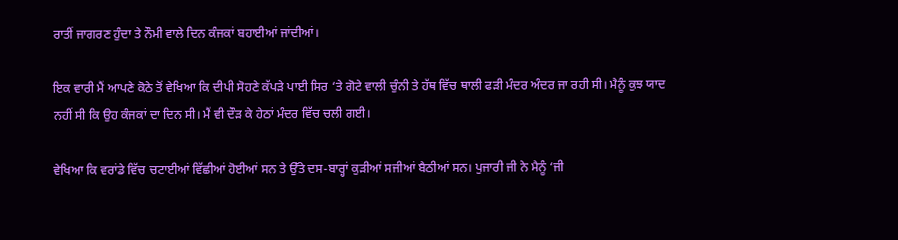ਰਾਤੀਂ ਜਾਗਰਣ ਹੁੰਦਾ ਤੇ ਨੌਮੀ ਵਾਲੇ ਦਿਨ ਕੰਜਕਾਂ ਬਹਾਈਆਂ ਜਾਂਦੀਆਂ।

ਇਕ ਵਾਰੀ ਮੈਂ ਆਪਣੇ ਕੋਠੇ ਤੋਂ ਵੇਖਿਆ ਕਿ ਦੀਪੀ ਸੋਹਣੇ ਕੱਪੜੇ ਪਾਈ ਸਿਰ ‘ਤੇ ਗੋਟੇ ਵਾਲੀ ਚੁੰਨੀ ਤੇ ਹੱਥ ਵਿੱਚ ਥਾਲੀ ਫੜੀ ਮੰਦਰ ਅੰਦਰ ਜਾ ਰਹੀ ਸੀ। ਮੈਨੂੰ ਕੁਝ ਯਾਦ ਨਹੀਂ ਸੀ ਕਿ ਉਹ ਕੰਜਕਾਂ ਦਾ ਦਿਨ ਸੀ। ਮੈਂ ਵੀ ਦੌੜ ਕੇ ਹੇਠਾਂ ਮੰਦਰ ਵਿੱਚ ਚਲੀ ਗਈ।

ਵੇਖਿਆ ਕਿ ਵਰਾਂਡੇ ਵਿੱਚ ਚਟਾਈਆਂ ਵਿੱਛੀਆਂ ਹੋਈਆਂ ਸਨ ਤੇ ਉੱਤੇ ਦਸ-ਬਾਰ੍ਹਾਂ ਕੁੜੀਆਂ ਸਜੀਆਂ ਬੈਠੀਆਂ ਸਨ। ਪੁਜਾਰੀ ਜੀ ਨੇ ਮੈਨੂੰ ‘ਜੀ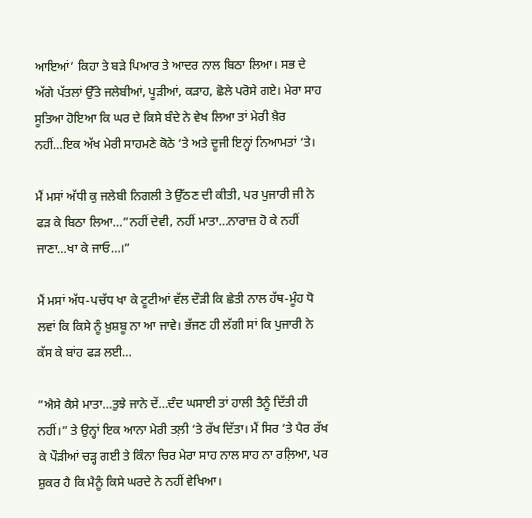ਆਇਆਂ’ ਕਿਹਾ ਤੇ ਬੜੇ ਪਿਆਰ ਤੇ ਆਦਰ ਨਾਲ ਬਿਠਾ ਲਿਆ। ਸਭ ਦੇ ਅੱਗੇ ਪੱਤਲਾਂ ਉੱਤੇ ਜਲੇਬੀਆਂ, ਪੂੜੀਆਂ, ਕੜਾਹ, ਛੋਲੇ ਪਰੋਸੇ ਗਏ। ਮੇਰਾ ਸਾਹ ਸੂਤਿਆ ਹੋਇਆ ਕਿ ਘਰ ਦੇ ਕਿਸੇ ਬੰਦੇ ਨੇ ਵੇਖ ਲਿਆ ਤਾਂ ਮੇਰੀ ਖ਼ੈਰ ਨਹੀਂ…ਇਕ ਅੱਖ ਮੇਰੀ ਸਾਹਮਣੇ ਕੋਠੇ ‘ਤੇ ਅਤੇ ਦੂਜੀ ਇਨ੍ਹਾਂ ਨਿਆਮਤਾਂ ‘ਤੇ।

ਮੈਂ ਮਸਾਂ ਅੱਧੀ ਕੁ ਜਲੇਬੀ ਨਿਗਲੀ ਤੇ ਉੱਠਣ ਦੀ ਕੀਤੀ, ਪਰ ਪੁਜਾਰੀ ਜੀ ਨੇ ਫੜ ਕੇ ਬਿਠਾ ਲਿਆ…”ਨਹੀਂ ਦੇਵੀ, ਨਹੀਂ ਮਾਤਾ…ਨਾਰਾਜ਼ ਹੋ ਕੇ ਨਹੀਂ ਜਾਣਾ…ਖਾ ਕੇ ਜਾਓ…।”

ਮੈਂ ਮਸਾਂ ਅੱਧ-ਪਚੱਧ ਖਾ ਕੇ ਟੂਟੀਆਂ ਵੱਲ ਦੌੜੀ ਕਿ ਛੇਤੀ ਨਾਲ ਹੱਥ-ਮੂੰਹ ਧੋ ਲਵਾਂ ਕਿ ਕਿਸੇ ਨੂੰ ਖ਼ੁਸ਼ਬੂ ਨਾ ਆ ਜਾਵੇ। ਭੱਜਣ ਹੀ ਲੱਗੀ ਸਾਂ ਕਿ ਪੁਜਾਰੀ ਨੇ ਕੱਸ ਕੇ ਬਾਂਹ ਫੜ ਲਈ…

”ਐਸੇ ਕੈਸੇ ਮਾਤਾ…ਤੁਝੇ ਜਾਨੇ ਦੇਂ…ਦੰਦ ਘਸਾਈ ਤਾਂ ਹਾਲੀ ਤੈਨੂੰ ਦਿੱਤੀ ਹੀ ਨਹੀਂ।” ਤੇ ਉਨ੍ਹਾਂ ਇਕ ਆਨਾ ਮੇਰੀ ਤਲ਼ੀ ‘ਤੇ ਰੱਖ ਦਿੱਤਾ। ਮੈਂ ਸਿਰ ‘ਤੇ ਪੈਰ ਰੱਖ ਕੇ ਪੌੜੀਆਂ ਚੜ੍ਹ ਗਈ ਤੇ ਕਿੰਨਾ ਚਿਰ ਮੇਰਾ ਸਾਹ ਨਾਲ ਸਾਹ ਨਾ ਰਲ਼ਿਆ, ਪਰ ਸ਼ੁਕਰ ਹੈ ਕਿ ਮੈਨੂੰ ਕਿਸੇ ਘਰਦੇ ਨੇ ਨਹੀਂ ਵੇਖਿਆ।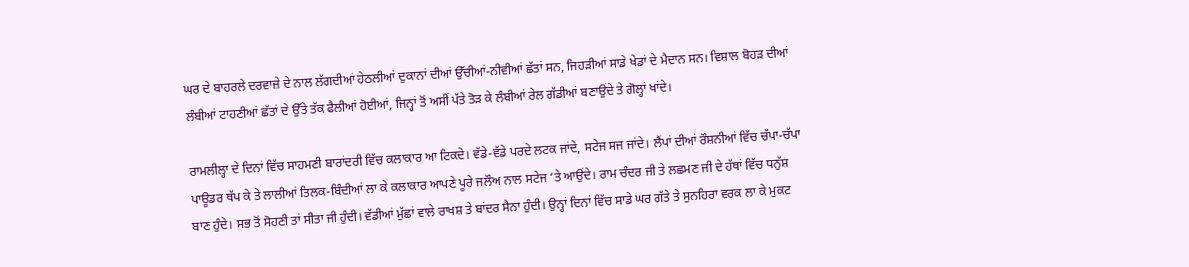ਘਰ ਦੇ ਬਾਹਰਲੇ ਦਰਵਾਜ਼ੇ ਦੇ ਨਾਲ ਲੱਗਦੀਆਂ ਹੇਠਲੀਆਂ ਦੁਕਾਨਾਂ ਦੀਆਂ ਉੱਚੀਆਂ-ਨੀਵੀਆਂ ਛੱਤਾਂ ਸਨ, ਜਿਹੜੀਆਂ ਸਾਡੇ ਖੇਡਾਂ ਦੇ ਮੈਦਾਨ ਸਨ। ਵਿਸ਼ਾਲ ਬੋਹੜ ਦੀਆਂ ਲੰਬੀਆਂ ਟਾਹਣੀਆਂ ਛੱਤਾਂ ਦੇ ਉੱਤੇ ਤੱਕ ਫੈਲੀਆਂ ਹੋਈਆਂ, ਜਿਨ੍ਹਾਂ ਤੋਂ ਅਸੀਂ ਪੱਤੇ ਤੋੜ ਕੇ ਲੰਬੀਆਂ ਰੇਲ ਗੱਡੀਆਂ ਬਣਾਉਂਦੇ ਤੇ ਗੋਲ੍ਹਾਂ ਖਾਂਦੇ।

ਰਾਮਲੀਲ੍ਹਾ ਦੇ ਦਿਨਾਂ ਵਿੱਚ ਸਾਹਮਣੀ ਬਾਰਾਂਦਰੀ ਵਿੱਚ ਕਲਾਕਾਰ ਆ ਟਿਕਦੇ। ਵੱਡੇ-ਵੱਡੇ ਪਰਦੇ ਲਟਕ ਜਾਂਦੇ, ਸਟੇਜ ਸਜ ਜਾਂਦੇ। ਲੈਂਪਾਂ ਦੀਆਂ ਰੌਸ਼ਨੀਆਂ ਵਿੱਚ ਚੱਪਾ-ਚੱਪਾ ਪਾਊਡਰ ਥੱਪ ਕੇ ਤੇ ਲਾਲੀਆਂ ਤਿਲਕ-ਬਿੰਦੀਆਂ ਲਾ ਕੇ ਕਲਾਕਾਰ ਆਪਣੇ ਪੂਰੇ ਜਲੌਅ ਨਾਲ ਸਟੇਜ ‘ਤੇ ਆਉਂਦੇ। ਰਾਮ ਚੰਦਰ ਜੀ ਤੇ ਲਛਮਣ ਜੀ ਦੇ ਹੱਥਾਂ ਵਿੱਚ ਧਨੁੱਸ਼ ਬਾਣ ਹੁੰਦੇ। ਸਭ ਤੋਂ ਸੋਹਣੀ ਤਾਂ ਸੀਤਾ ਜੀ ਹੁੰਦੀ। ਵੱਡੀਆਂ ਮੁੱਛਾਂ ਵਾਲੇ ਰਾਖਸ਼ ਤੇ ਬਾਂਦਰ ਸੈਨਾ ਹੁੰਦੀ। ਉਨ੍ਹਾਂ ਦਿਨਾਂ ਵਿੱਚ ਸਾਡੇ ਘਰ ਗੱਤੇ ਤੇ ਸੁਨਹਿਰਾ ਵਰਕ ਲਾ ਕੇ ਮੁਕਟ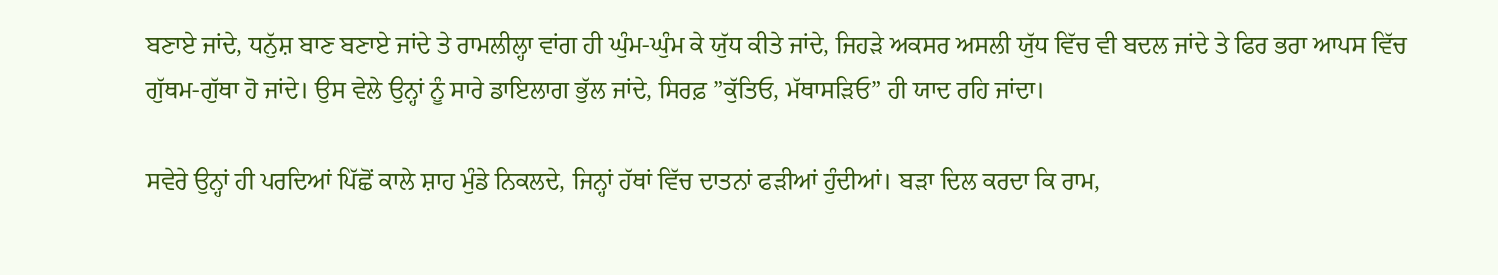ਬਣਾਏ ਜਾਂਦੇ, ਧਨੁੱਸ਼ ਬਾਣ ਬਣਾਏ ਜਾਂਦੇ ਤੇ ਰਾਮਲੀਲ੍ਹਾ ਵਾਂਗ ਹੀ ਘੁੰਮ-ਘੁੰਮ ਕੇ ਯੁੱਧ ਕੀਤੇ ਜਾਂਦੇ, ਜਿਹੜੇ ਅਕਸਰ ਅਸਲੀ ਯੁੱਧ ਵਿੱਚ ਵੀ ਬਦਲ ਜਾਂਦੇ ਤੇ ਫਿਰ ਭਰਾ ਆਪਸ ਵਿੱਚ ਗੁੱਥਮ-ਗੁੱਥਾ ਹੋ ਜਾਂਦੇ। ਉਸ ਵੇਲੇ ਉਨ੍ਹਾਂ ਨੂੰ ਸਾਰੇ ਡਾਇਲਾਗ ਭੁੱਲ ਜਾਂਦੇ, ਸਿਰਫ਼ ”ਕੁੱਤਿਓ, ਮੱਥਾਸੜਿਓ” ਹੀ ਯਾਦ ਰਹਿ ਜਾਂਦਾ।

ਸਵੇਰੇ ਉਨ੍ਹਾਂ ਹੀ ਪਰਦਿਆਂ ਪਿੱਛੋਂ ਕਾਲੇ ਸ਼ਾਹ ਮੁੰਡੇ ਨਿਕਲਦੇ, ਜਿਨ੍ਹਾਂ ਹੱਥਾਂ ਵਿੱਚ ਦਾਤਨਾਂ ਫੜੀਆਂ ਹੁੰਦੀਆਂ। ਬੜਾ ਦਿਲ ਕਰਦਾ ਕਿ ਰਾਮ,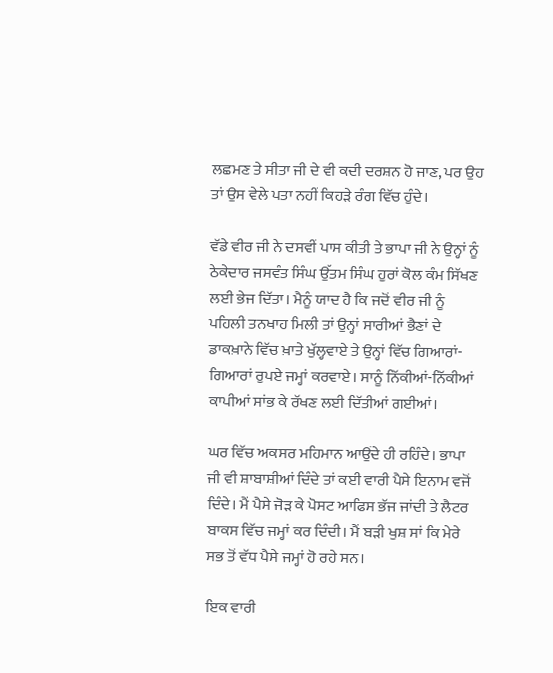ਲਛਮਣ ਤੇ ਸੀਤਾ ਜੀ ਦੇ ਵੀ ਕਦੀ ਦਰਸ਼ਨ ਹੋ ਜਾਣ, ਪਰ ਉਹ ਤਾਂ ਉਸ ਵੇਲੇ ਪਤਾ ਨਹੀਂ ਕਿਹੜੇ ਰੰਗ ਵਿੱਚ ਹੁੰਦੇ।

ਵੱਡੇ ਵੀਰ ਜੀ ਨੇ ਦਸਵੀਂ ਪਾਸ ਕੀਤੀ ਤੇ ਭਾਪਾ ਜੀ ਨੇ ਉਨ੍ਹਾਂ ਨੂੰ ਠੇਕੇਦਾਰ ਜਸਵੰਤ ਸਿੰਘ ਉੱਤਮ ਸਿੰਘ ਹੁਰਾਂ ਕੋਲ ਕੰਮ ਸਿੱਖਣ ਲਈ ਭੇਜ ਦਿੱਤਾ। ਮੈਨੂੰ ਯਾਦ ਹੈ ਕਿ ਜਦੋਂ ਵੀਰ ਜੀ ਨੂੰ ਪਹਿਲੀ ਤਨਖਾਹ ਮਿਲੀ ਤਾਂ ਉਨ੍ਹਾਂ ਸਾਰੀਆਂ ਭੈਣਾਂ ਦੇ ਡਾਕਖ਼ਾਨੇ ਵਿੱਚ ਖ਼ਾਤੇ ਖੁੱਲ੍ਹਵਾਏ ਤੇ ਉਨ੍ਹਾਂ ਵਿੱਚ ਗਿਆਰਾਂ-ਗਿਆਰਾਂ ਰੁਪਏ ਜਮ੍ਹਾਂ ਕਰਵਾਏ। ਸਾਨੂੰ ਨਿੱਕੀਆਂ-ਨਿੱਕੀਆਂ ਕਾਪੀਆਂ ਸਾਂਭ ਕੇ ਰੱਖਣ ਲਈ ਦਿੱਤੀਆਂ ਗਈਆਂ।

ਘਰ ਵਿੱਚ ਅਕਸਰ ਮਹਿਮਾਨ ਆਉਂਦੇ ਹੀ ਰਹਿੰਦੇ। ਭਾਪਾ ਜੀ ਵੀ ਸ਼ਾਬਾਸ਼ੀਆਂ ਦਿੰਦੇ ਤਾਂ ਕਈ ਵਾਰੀ ਪੈਸੇ ਇਨਾਮ ਵਜੋਂ ਦਿੰਦੇ। ਮੈਂ ਪੈਸੇ ਜੋੜ ਕੇ ਪੋਸਟ ਆਫਿਸ ਭੱਜ ਜਾਂਦੀ ਤੇ ਲੈਟਰ ਬਾਕਸ ਵਿੱਚ ਜਮ੍ਹਾਂ ਕਰ ਦਿੰਦੀ। ਮੈਂ ਬੜੀ ਖੁਸ਼ ਸਾਂ ਕਿ ਮੇਰੇ ਸਭ ਤੋਂ ਵੱਧ ਪੈਸੇ ਜਮ੍ਹਾਂ ਹੋ ਰਹੇ ਸਨ।

ਇਕ ਵਾਰੀ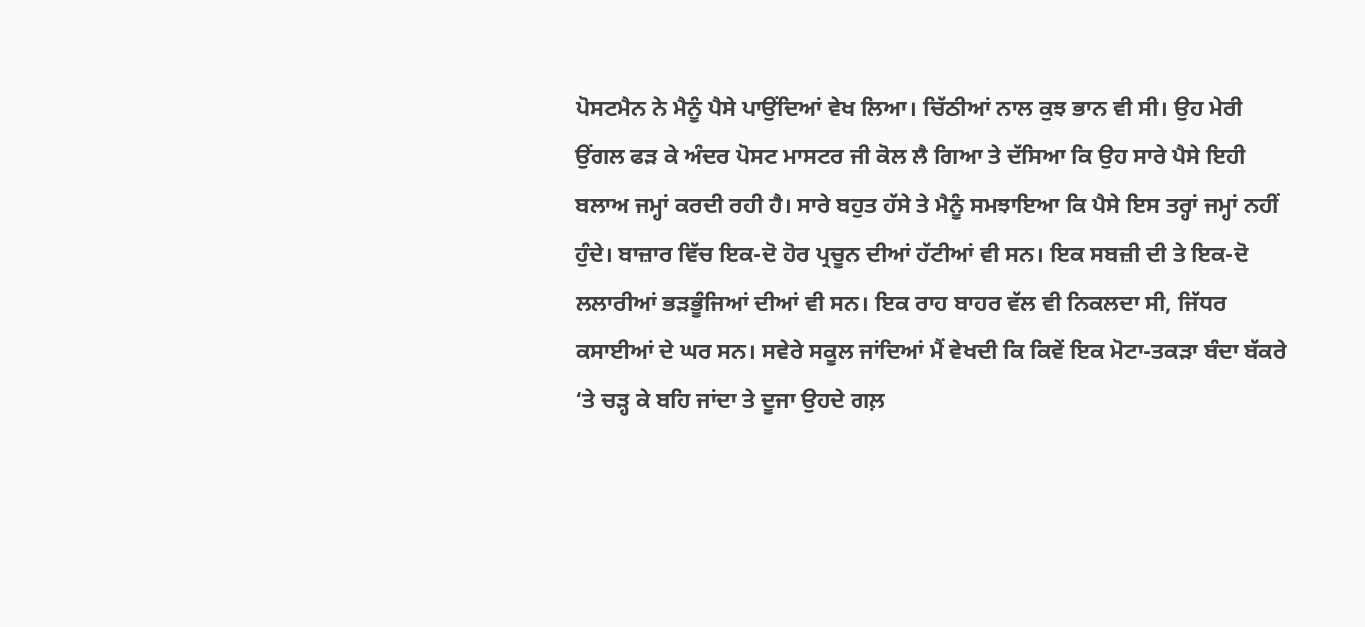ਪੋਸਟਮੈਨ ਨੇ ਮੈਨੂੰ ਪੈਸੇ ਪਾਉਂਦਿਆਂ ਵੇਖ ਲਿਆ। ਚਿੱਠੀਆਂ ਨਾਲ ਕੁਝ ਭਾਨ ਵੀ ਸੀ। ਉਹ ਮੇਰੀ ਉਂਗਲ ਫੜ ਕੇ ਅੰਦਰ ਪੋਸਟ ਮਾਸਟਰ ਜੀ ਕੋਲ ਲੈ ਗਿਆ ਤੇ ਦੱਸਿਆ ਕਿ ਉਹ ਸਾਰੇ ਪੈਸੇ ਇਹੀ ਬਲਾਅ ਜਮ੍ਹਾਂ ਕਰਦੀ ਰਹੀ ਹੈ। ਸਾਰੇ ਬਹੁਤ ਹੱਸੇ ਤੇ ਮੈਨੂੰ ਸਮਝਾਇਆ ਕਿ ਪੈਸੇ ਇਸ ਤਰ੍ਹਾਂ ਜਮ੍ਹਾਂ ਨਹੀਂ ਹੁੰਦੇ। ਬਾਜ਼ਾਰ ਵਿੱਚ ਇਕ-ਦੋ ਹੋਰ ਪ੍ਰਚੂਨ ਦੀਆਂ ਹੱਟੀਆਂ ਵੀ ਸਨ। ਇਕ ਸਬਜ਼ੀ ਦੀ ਤੇ ਇਕ-ਦੋ ਲਲਾਰੀਆਂ ਭੜਭੂੰਜਿਆਂ ਦੀਆਂ ਵੀ ਸਨ। ਇਕ ਰਾਹ ਬਾਹਰ ਵੱਲ ਵੀ ਨਿਕਲਦਾ ਸੀ, ਜਿੱਧਰ ਕਸਾਈਆਂ ਦੇ ਘਰ ਸਨ। ਸਵੇਰੇ ਸਕੂਲ ਜਾਂਦਿਆਂ ਮੈਂ ਵੇਖਦੀ ਕਿ ਕਿਵੇਂ ਇਕ ਮੋਟਾ-ਤਕੜਾ ਬੰਦਾ ਬੱਕਰੇ ‘ਤੇ ਚੜ੍ਹ ਕੇ ਬਹਿ ਜਾਂਦਾ ਤੇ ਦੂਜਾ ਉਹਦੇ ਗਲ਼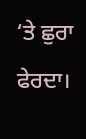‘ਤੇ ਛੁਰਾ ਫੇਰਦਾ।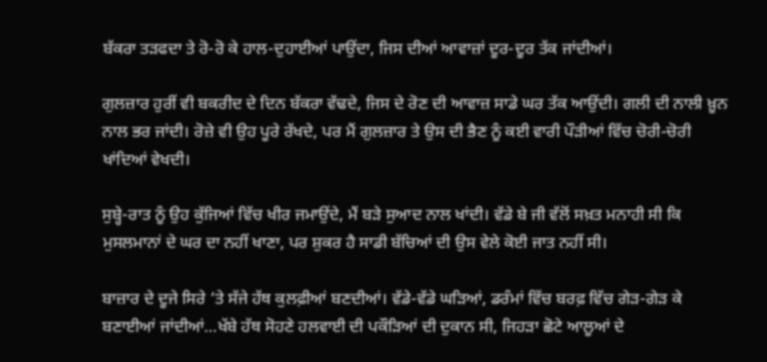ਬੱਕਰਾ ਤੜਫਦਾ ਤੇ ਰੋ-ਰੋ ਕੇ ਹਾਲ-ਦੁਹਾਈਆਂ ਪਾਉਂਦਾ, ਜਿਸ ਦੀਆਂ ਆਵਾਜ਼ਾਂ ਦੂਰ-ਦੂਰ ਤੱਕ ਜਾਂਦੀਆਂ।

ਗੁਲਜ਼ਾਰ ਹੁਰੀਂ ਵੀ ਬਕਰੀਦ ਦੇ ਦਿਨ ਬੱਕਰਾ ਵੱਢਦੇ, ਜਿਸ ਦੇ ਰੋਣ ਦੀ ਆਵਾਜ਼ ਸਾਡੇ ਘਰ ਤੱਕ ਆਉਂਦੀ। ਗਲੀ ਦੀ ਨਾਲੀ ਖ਼ੂਨ ਨਾਲ ਭਰ ਜਾਂਦੀ। ਰੋਜ਼ੇ ਵੀ ਉਹ ਪੂਰੇ ਰੱਖਦੇ, ਪਰ ਮੈਂ ਗੁਲਜ਼ਾਰ ਤੇ ਉਸ ਦੀ ਭੈਣ ਨੂੰ ਕਈ ਵਾਰੀ ਪੌੜੀਆਂ ਵਿੱਚ ਚੋਰੀ-ਚੋਰੀ ਖਾਂਦਿਆਂ ਵੇਖਦੀ।

ਸੁਬ੍ਹੇ-ਰਾਤ ਨੂੰ ਉਹ ਕੁੱਜਿਆਂ ਵਿੱਚ ਖੀਰ ਜਮਾਉਂਦੇ, ਮੈਂ ਬੜੇ ਸੁਆਦ ਨਾਲ ਖਾਂਦੀ। ਵੱਡੇ ਬੇ ਜੀ ਵੱਲੋਂ ਸਖ਼ਤ ਮਨਾਹੀ ਸੀ ਕਿ ਮੁਸਲਮਾਨਾਂ ਦੇ ਘਰ ਦਾ ਨਹੀਂ ਖਾਣਾ, ਪਰ ਸ਼ੁਕਰ ਹੈ ਸਾਡੀ ਬੱਚਿਆਂ ਦੀ ਉਸ ਵੇਲੇ ਕੋਈ ਜਾਤ ਨਹੀਂ ਸੀ।

ਬਾਜ਼ਾਰ ਦੇ ਦੂਜੇ ਸਿਰੇ ‘ਤੇ ਸੱਜੇ ਹੱਥ ਕੁਲਫ਼ੀਆਂ ਬਣਦੀਆਂ। ਵੱਡੇ-ਵੱਡੇ ਘੜਿਆਂ, ਡਰੰਮਾਂ ਵਿੱਚ ਬਰਫ਼ ਵਿੱਚ ਗੇੜ-ਗੇੜ ਕੇ ਬਣਾਈਆਂ ਜਾਂਦੀਆਂ…ਖੱਬੇ ਹੱਥ ਸੋਹਣੇ ਹਲਵਾਈ ਦੀ ਪਕੌੜਿਆਂ ਦੀ ਦੁਕਾਨ ਸੀ, ਜਿਹੜਾ ਛੋਟੇ ਆਲੂਆਂ ਦੇ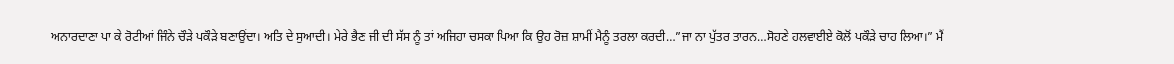ਅਨਾਰਦਾਣਾ ਪਾ ਕੇ ਰੋਟੀਆਂ ਜਿੰਨੇ ਚੌੜੇ ਪਕੌੜੇ ਬਣਾਉਂਦਾ। ਅਤਿ ਦੇ ਸੁਆਦੀ। ਮੇਰੇ ਭੈਣ ਜੀ ਦੀ ਸੱਸ ਨੂੰ ਤਾਂ ਅਜਿਹਾ ਚਸਕਾ ਪਿਆ ਕਿ ਉਹ ਰੋਜ਼ ਸ਼ਾਮੀਂ ਮੈਨੂੰ ਤਰਲਾ ਕਰਦੀ…”ਜਾ ਨਾ ਪੁੱਤਰ ਤਾਰਨ…ਸੋਹਣੇ ਹਲਵਾਈਏ ਕੋਲੋਂ ਪਕੌੜੇ ਚਾਹ ਲਿਆ।” ਮੈਂ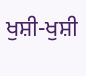ਖੁਸ਼ੀ-ਖੁਸ਼ੀ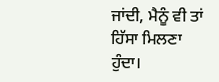ਜਾਂਦੀ, ਮੈਨੂੰ ਵੀ ਤਾਂ ਹਿੱਸਾ ਮਿਲਣਾ ਹੁੰਦਾ।